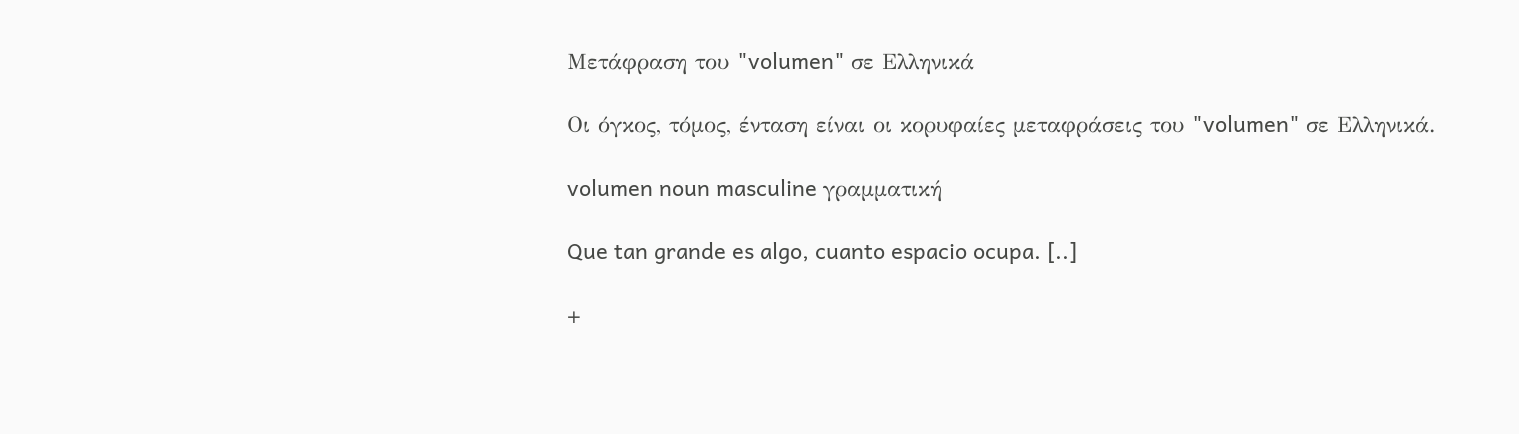Μετάφραση του "volumen" σε Ελληνικά

Οι όγκος, τόμος, ένταση είναι οι κορυφαίες μεταφράσεις του "volumen" σε Ελληνικά.

volumen noun masculine γραμματική

Que tan grande es algo, cuanto espacio ocupa. [..]

+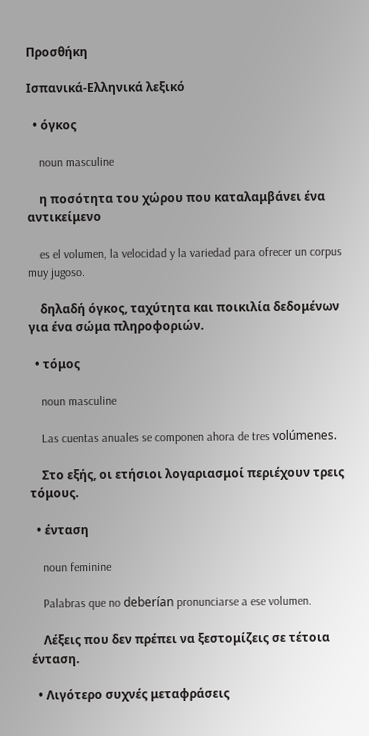Προσθήκη

Ισπανικά-Ελληνικά λεξικό

  • όγκος

    noun masculine

    η ποσότητα του χώρου που καταλαμβάνει ένα αντικείμενο

    es el volumen, la velocidad y la variedad para ofrecer un corpus muy jugoso.

    δηλαδή όγκος, ταχύτητα και ποικιλία δεδομένων για ένα σώμα πληροφοριών.

  • τόμος

    noun masculine

    Las cuentas anuales se componen ahora de tres volúmenes.

    Στο εξής, οι ετήσιοι λογαριασμοί περιέχουν τρεις τόμους.

  • ένταση

    noun feminine

    Palabras que no deberían pronunciarse a ese volumen.

    Λέξεις που δεν πρέπει να ξεστομίζεις σε τέτοια ένταση.

  • Λιγότερο συχνές μεταφράσεις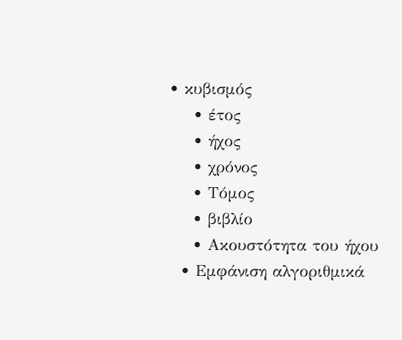• κυβισμός
    • έτος
    • ήχος
    • χρόνος
    • Τόμος
    • βιβλίο
    • Ακουστότητα του ήχου
  • Εμφάνιση αλγοριθμικά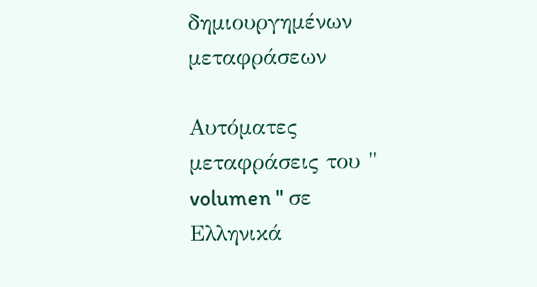δημιουργημένων μεταφράσεων

Αυτόματες μεταφράσεις του " volumen " σε Ελληνικά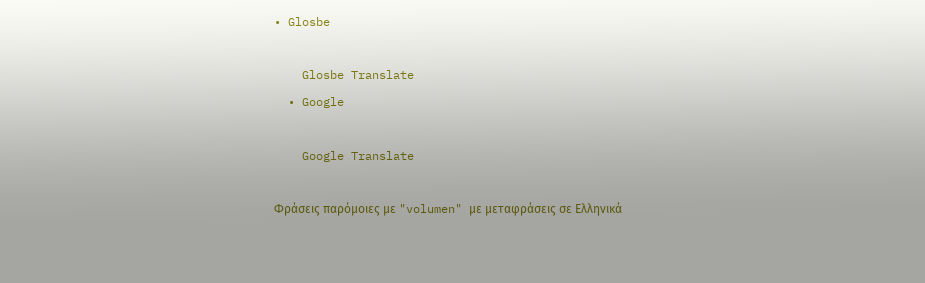• Glosbe

    Glosbe Translate
  • Google

    Google Translate

Φράσεις παρόμοιες με "volumen" με μεταφράσεις σε Ελληνικά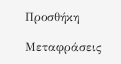Προσθήκη

Μεταφράσεις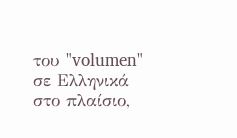του "volumen" σε Ελληνικά στο πλαίσιο,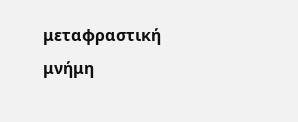μεταφραστική μνήμη